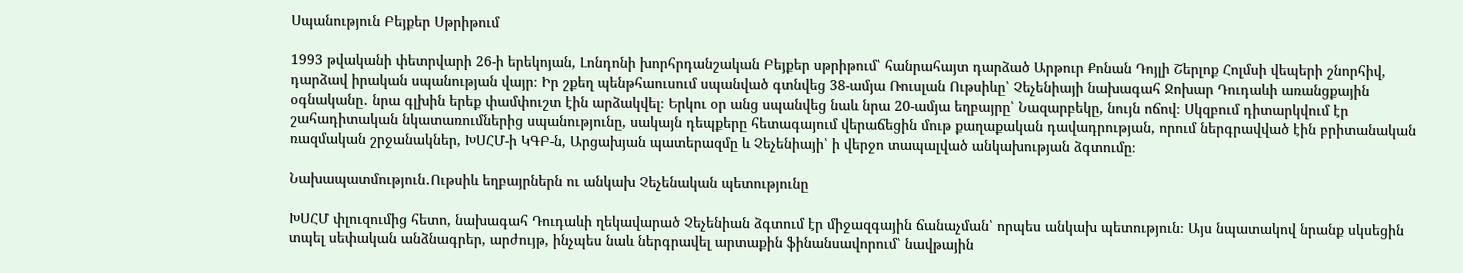Սպանություն Բեյքեր Սթրիթում

1993 թվականի փետրվարի 26-ի երեկոյան, Լոնդոնի խորհրդանշական Բեյքեր սթրիթում՝ հանրահայտ դարձած Արթուր Քոնան Դոյլի Շերլոք Հոլմսի վեպերի շնորհիվ, դարձավ իրական սպանության վայր։ Իր շքեղ պենթհաուսում սպանված գտնվեց 38-ամյա Ռուսլան Ութսիևը՝ Չեչենիայի նախագահ Ջոխար Դուդաևի առանցքային օգնականը․ նրա գլխին երեք փամփուշտ էին արձակվել։ Երկու օր անց սպանվեց նաև նրա 20-ամյա եղբայրը՝ Նազարբեկը, նույն ոճով։ Սկզբում դիտարկվում էր շահադիտական նկատառումներից սպանությունը, սակայն դեպքերը հետագայում վերաճեցին մութ քաղաքական դավադրության, որում ներգրավված էին բրիտանական ռազմական շրջանակներ, ԽՍՀՄ-ի ԿԳԲ-ն, Արցախյան պատերազմը և Չեչենիայի՝ ի վերջո տապալված անկախության ձգտումը։

Նախապատմություն․Ութսիև եղբայրներն ու անկախ Չեչենական պետությունը

ԽՍՀՄ փլուզումից հետո, նախագահ Դուդաևի ղեկավարած Չեչենիան ձգտում էր միջազգային ճանաչման՝ որպես անկախ պետություն։ Այս նպատակով նրանք սկսեցին տպել սեփական անձնագրեր, արժույթ, ինչպես նաև ներգրավել արտաքին ֆինանսավորում՝ նավթային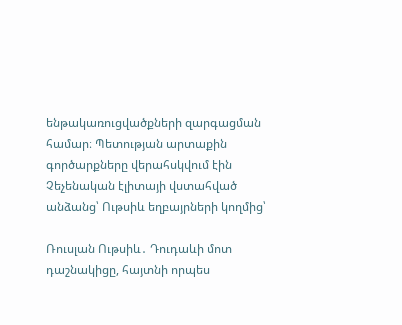ենթակառուցվածքների զարգացման համար։ Պետության արտաքին գործարքները վերահսկվում էին Չեչենական էլիտայի վստահված անձանց՝ Ութսիև եղբայրների կողմից՝

Ռուսլան Ութսիև․ Դուդաևի մոտ դաշնակիցը, հայտնի որպես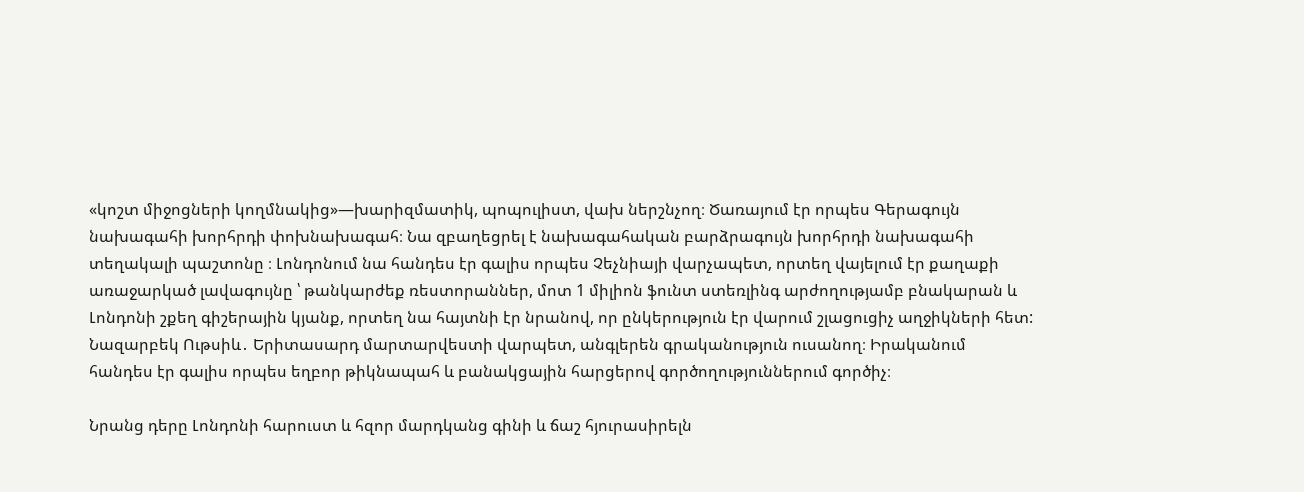«կոշտ միջոցների կողմնակից»—խարիզմատիկ, պոպուլիստ, վախ ներշնչող։ Ծառայում էր որպես Գերագույն նախագահի խորհրդի փոխնախագահ։ Նա զբաղեցրել է նախագահական բարձրագույն խորհրդի նախագահի տեղակալի պաշտոնը ։ Լոնդոնում նա հանդես էր գալիս որպես Չեչնիայի վարչապետ, որտեղ վայելում էր քաղաքի առաջարկած լավագույնը ՝ թանկարժեք ռեստորաններ, մոտ 1 միլիոն ֆունտ ստեռլինգ արժողությամբ բնակարան և Լոնդոնի շքեղ գիշերային կյանք, որտեղ նա հայտնի էր նրանով, որ ընկերություն էր վարում շլացուցիչ աղջիկների հետ:
Նազարբեկ Ութսիև․ Երիտասարդ մարտարվեստի վարպետ, անգլերեն գրականություն ուսանող։ Իրականում հանդես էր գալիս որպես եղբոր թիկնապահ և բանակցային հարցերով գործողություններում գործիչ։

Նրանց դերը Լոնդոնի հարուստ և հզոր մարդկանց գինի և ճաշ հյուրասիրելն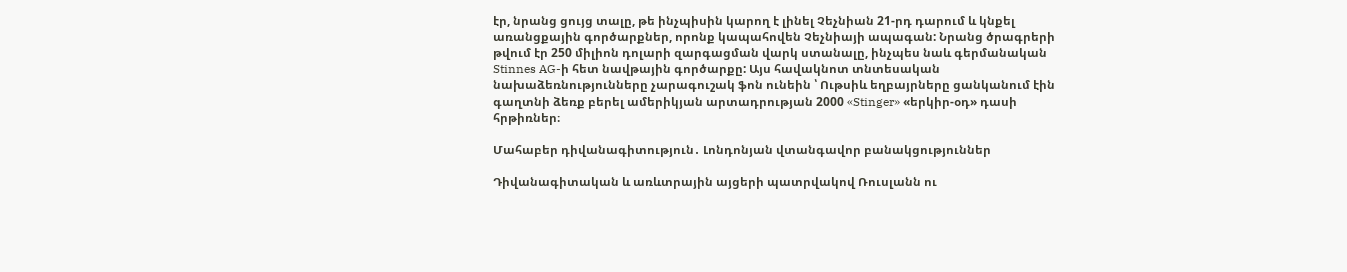էր, նրանց ցույց տալը, թե ինչպիսին կարող է լինել Չեչնիան 21-րդ դարում և կնքել առանցքային գործարքներ, որոնք կապահովեն Չեչնիայի ապագան: Նրանց ծրագրերի թվում էր 250 միլիոն դոլարի զարգացման վարկ ստանալը, ինչպես նաև գերմանական Stinnes AG-ի հետ նավթային գործարքը: Այս հավակնոտ տնտեսական նախաձեռնությունները չարագուշակ ֆոն ունեին ՝ Ութսիև եղբայրները ցանկանում էին գաղտնի ձեռք բերել ամերիկյան արտադրության 2000 «Stinger» «երկիր-օդ» դասի հրթիռներ։

Մահաբեր դիվանագիտություն․ Լոնդոնյան վտանգավոր բանակցություններ

Դիվանագիտական և առևտրային այցերի պատրվակով Ռուսլանն ու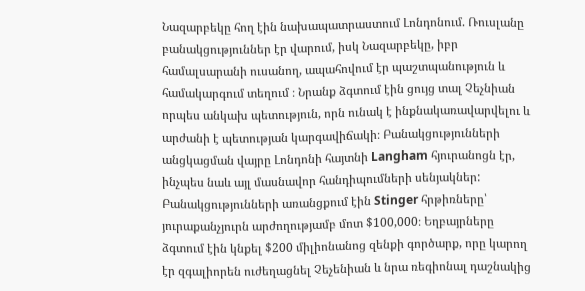Նազարբեկը հող էին նախապատրաստում Լոնդոնում. Ռուսլանը բանակցություններ էր վարում, իսկ Նազարբեկը, իբր համալսարանի ուսանող, ապահովում էր պաշտպանություն և համակարգում տեղում ։ Նրանք ձգտում էին ցույց տալ Չեչնիան որպես անկախ պետություն, որն ունակ է ինքնակառավարվելու և արժանի է պետության կարգավիճակի։ Բանակցությունների անցկացման վայրը Լոնդոնի հայտնի Langham հյուրանոցն էր, ինչպես նաև այլ մասնավոր հանդիպումների սենյակներ: Բանակցությունների առանցքում էին Stinger հրթիռները՝ յուրաքանչյուրն արժողությամբ մոտ $100,000։ Եղբայրները ձգտում էին կնքել $200 միլիոնանոց զենքի գործարք, որը կարող էր զգալիորեն ուժեղացնել Չեչենիան և նրա ռեգիոնալ դաշնակից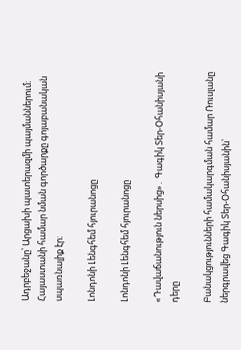Ադրբեջանը՝ Արցախի պատերազմի պայմաններում։ Հայաստանի համար նման գործարքը գոյաբանական սպառնալիք էր։

Լոնդոնի Լենգհեմ հյուրանոցը

Լոնդոնի Լենգհեմ հյուրանոցը

«Դավաճանություն ներսից»․ Գագիկ Տեր-Օհանիսյանի դերը

Բանակցությունների համակարգման համար Ռուսլանը ներգրավեց Գագիկ Տեր-Օհանիսյանին՝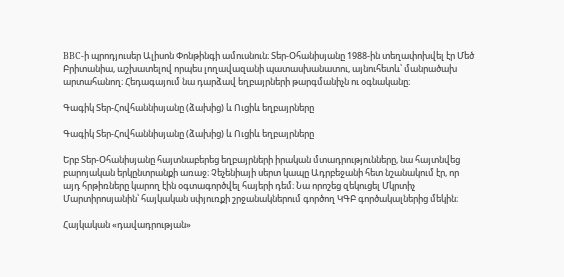BBC-ի պրոդյուսեր Ալիսոն Փոնթինգի ամուսնուն։ Տեր-Օհանիսյանը 1988-ին տեղափոխվել էր Մեծ Բրիտանիա, աշխատելով որպես լողավազանի պատասխանատու, այնուհետև՝ մանրածախ արտահանող։ Հեդագայում նա դարձավ եղբայրների թարգմանիչն ու օգնականը։

Գագիկ Տեր-Հովհաննիսյանը (ձախից) և Ուցիև եղբայրները

Գագիկ Տեր-Հովհաննիսյանը (ձախից) և Ուցիև եղբայրները

Երբ Տեր-Օհանիսյանը հայտնաբերեց եղբայրների իրական մտադրությունները, նա հայտնվեց բարոյական երկընտրանքի առաջ։ Չեչենիայի սերտ կապը Ադրբեջանի հետ նշանակում էր, որ այդ հրթիռները կարող էին օգտագործվել հայերի դեմ։ Նա որոշեց զեկուցել Մկրտիչ Մարտիրոսյանին՝ հայկական սփյուռքի շրջանակներում գործող ԿԳԲ գործակալներից մեկին։

Հայկական «դավադրության»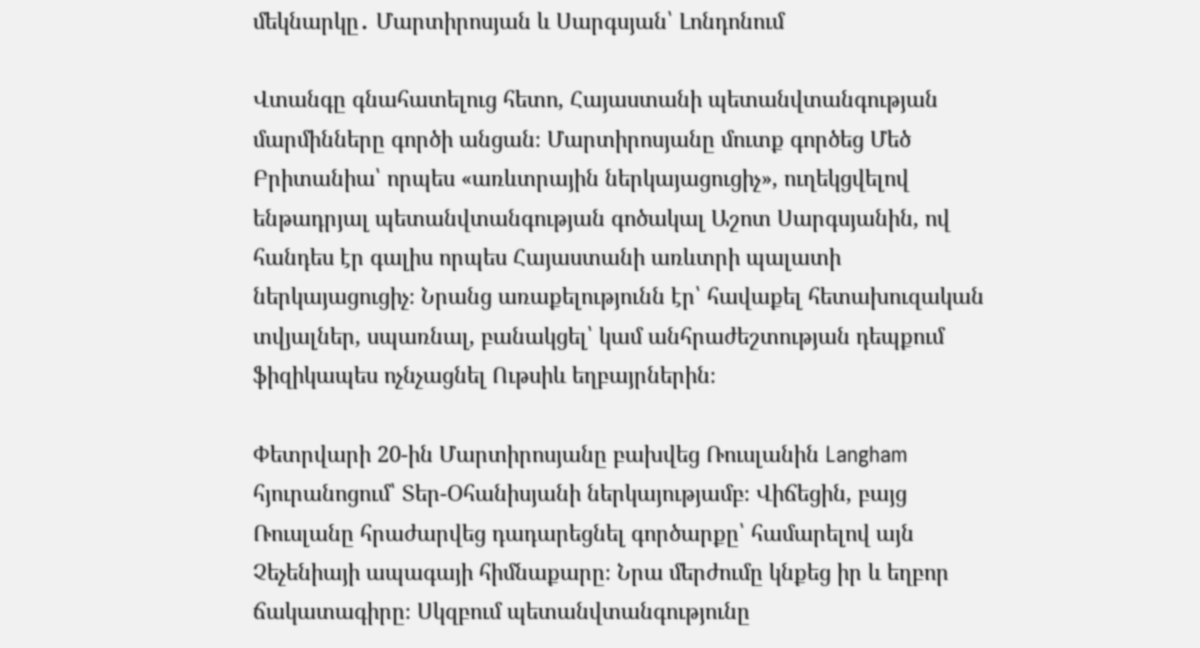մեկնարկը․ Մարտիրոսյան և Սարգսյան՝ Լոնդոնում

Վտանգը գնահատելուց հետո, Հայաստանի պետանվտանգության մարմինները գործի անցան։ Մարտիրոսյանը մուտք գործեց Մեծ Բրիտանիա՝ որպես «առևտրային ներկայացուցիչ», ուղեկցվելով ենթադրյալ պետանվտանգության գոծակալ Աշոտ Սարգսյանին, ով հանդես էր գալիս որպես Հայաստանի առևտրի պալատի ներկայացուցիչ։ Նրանց առաքելությունն էր՝ հավաքել հետախուզական տվյալներ, սպառնալ, բանակցել՝ կամ անհրաժեշտության դեպքում ֆիզիկապես ոչնչացնել Ութսիև եղբայրներին։

Փետրվարի 20-ին Մարտիրոսյանը բախվեց Ռուսլանին Langham հյուրանոցում՝ Տեր-Օհանիսյանի ներկայությամբ։ Վիճեցին, բայց Ռուսլանը հրաժարվեց դադարեցնել գործարքը՝ համարելով այն Չեչենիայի ապագայի հիմնաքարը։ Նրա մերժումը կնքեց իր և եղբոր ճակատագիրը։ Սկզբում պետանվտանգությունը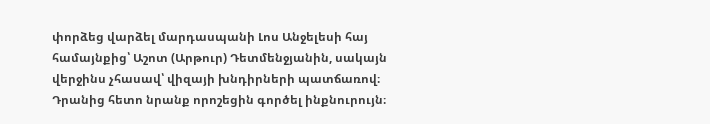փորձեց վարձել մարդասպանի Լոս Անջելեսի հայ համայնքից՝ Աշոտ (Արթուր) Դետմենջյանին, սակայն վերջինս չհասավ՝ վիզայի խնդիրների պատճառով։ Դրանից հետո նրանք որոշեցին գործել ինքնուրույն։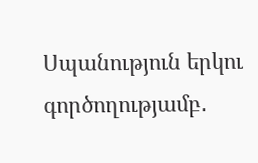Սպանություն երկու գործողությամբ․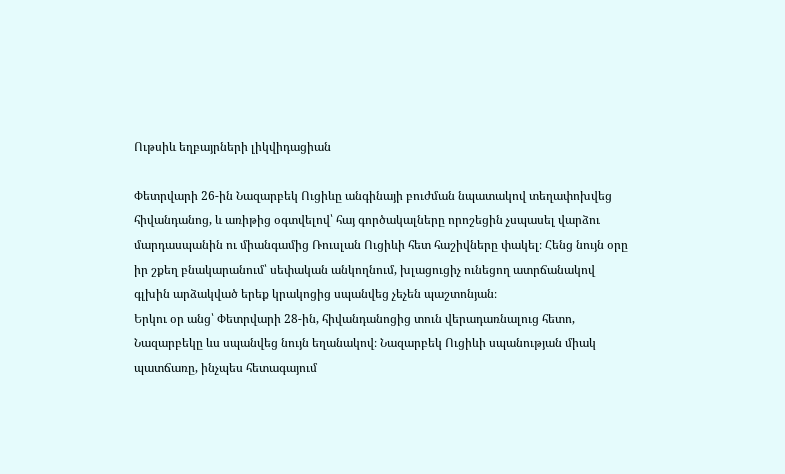Ութսիև եղբայրների լիկվիդացիան

Փետրվարի 26-ին Նազարբեկ Ուցիևը անգինայի բուժման նպատակով տեղափոխվեց հիվանդանոց, և առիթից օգտվելով՝ հայ գործակալները որոշեցին չսպասել վարձու մարդասպանին ու միանգամից Ռուսլան Ուցիևի հետ հաշիվները փակել։ Հենց նույն օրը իր շքեղ բնակարանում՝ սեփական անկողնում, խլացուցիչ ունեցող ատրճանակով գլխին արձակված երեք կրակոցից սպանվեց չեչեն պաշտոնյան։
Երկու օր անց՝ Փետրվարի 28-ին, հիվանդանոցից տուն վերադառնալուց հետո, Նազարբեկը ևս սպանվեց նույն եղանակով։ Նազարբեկ Ուցիևի սպանության միակ պատճառը, ինչպես հետագայում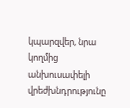կպարզվեր, նրա կողմից անխուսափելի վրեժխնդրությունը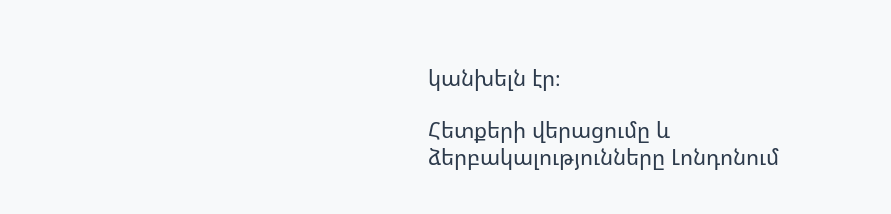կանխելն էր։

Հետքերի վերացումը և ձերբակալությունները Լոնդոնում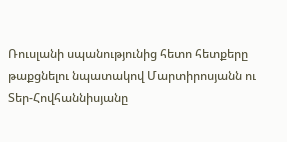Ռուսլանի սպանությունից հետո հետքերը թաքցնելու նպատակով Մարտիրոսյանն ու Տեր-Հովհաննիսյանը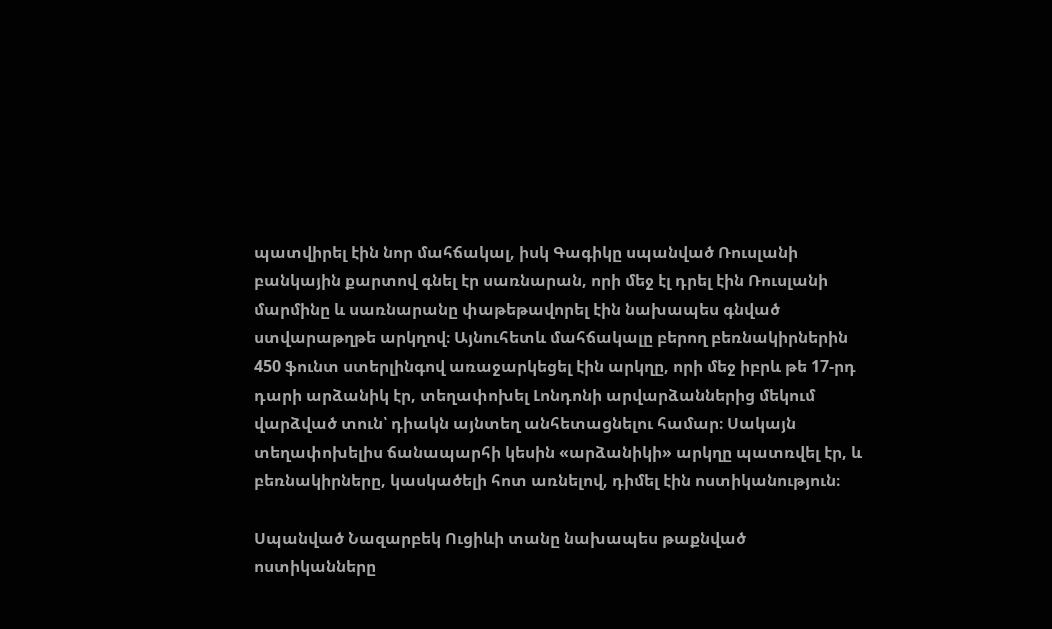պատվիրել էին նոր մահճակալ, իսկ Գագիկը սպանված Ռուսլանի բանկային քարտով գնել էր սառնարան, որի մեջ էլ դրել էին Ռուսլանի մարմինը և սառնարանը փաթեթավորել էին նախապես գնված ստվարաթղթե արկղով։ Այնուհետև մահճակալը բերող բեռնակիրներին 450 ֆունտ ստերլինգով առաջարկեցել էին արկղը, որի մեջ իբրև թե 17-րդ դարի արձանիկ էր, տեղափոխել Լոնդոնի արվարձաններից մեկում վարձված տուն՝ դիակն այնտեղ անհետացնելու համար։ Սակայն տեղափոխելիս ճանապարհի կեսին «արձանիկի» արկղը պատռվել էր, և բեռնակիրները, կասկածելի հոտ առնելով, դիմել էին ոստիկանություն։

Սպանված Նազարբեկ Ուցիևի տանը նախապես թաքնված ոստիկանները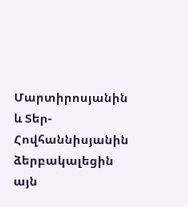Մարտիրոսյանին և Տեր-Հովհաննիսյանին ձերբակալեցին այն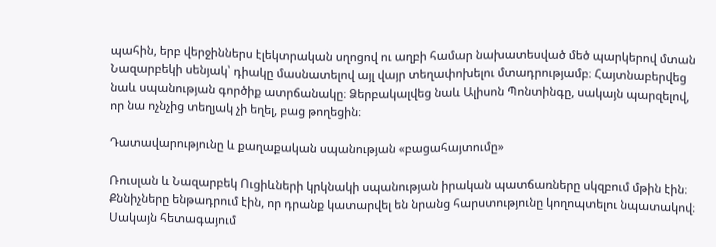պահին, երբ վերջիններս էլեկտրական սղոցով ու աղբի համար նախատեսված մեծ պարկերով մտան Նազարբեկի սենյակ՝ դիակը մասնատելով այլ վայր տեղափոխելու մտադրությամբ։ Հայտնաբերվեց նաև սպանության գործիք ատրճանակը։ Ձերբակալվեց նաև Ալիսոն Պոնտինգը, սակայն պարզելով, որ նա ոչնչից տեղյակ չի եղել, բաց թողեցին։

Դատավարությունը և քաղաքական սպանության «բացահայտումը»

Ռուսլան և Նազարբեկ Ուցիևների կրկնակի սպանության իրական պատճառները սկզբում մթին էին։ Քննիչները ենթադրում էին, որ դրանք կատարվել են նրանց հարստությունը կողոպտելու նպատակով։ Սակայն հետագայում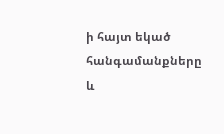ի հայտ եկած հանգամանքները և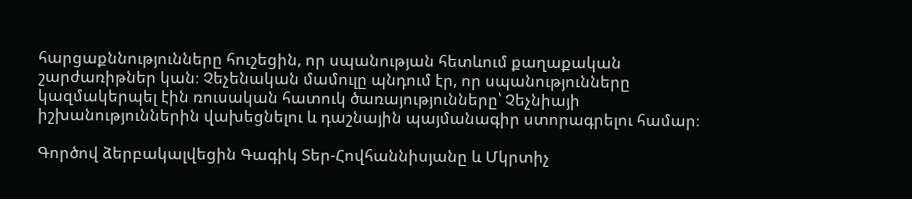հարցաքննությունները հուշեցին, որ սպանության հետևում քաղաքական շարժառիթներ կան։ Չեչենական մամուլը պնդում էր, որ սպանությունները կազմակերպել էին ռուսական հատուկ ծառայությունները՝ Չեչնիայի իշխանություններին վախեցնելու և դաշնային պայմանագիր ստորագրելու համար։

Գործով ձերբակալվեցին Գագիկ Տեր-Հովհաննիսյանը և Մկրտիչ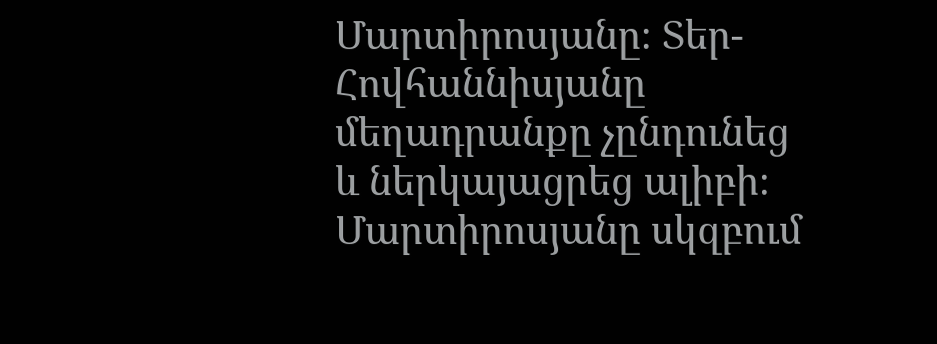Մարտիրոսյանը։ Տեր-Հովհաննիսյանը մեղադրանքը չընդունեց և ներկայացրեց ալիբի։ Մարտիրոսյանը սկզբում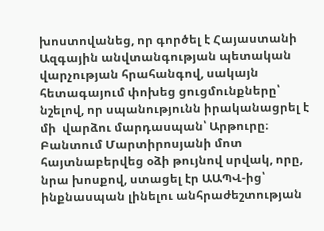խոստովանեց, որ գործել է Հայաստանի Ազգային անվտանգության պետական վարչության հրահանգով, սակայն հետագայում փոխեց ցուցմունքները՝ նշելով, որ սպանությունն իրականացրել է մի  վարձու մարդասպան՝ Արթուրը։ Բանտում Մարտիրոսյանի մոտ հայտնաբերվեց օձի թույնով սրվակ, որը, նրա խոսքով, ստացել էր ԱԱՊՎ-ից՝ ինքնասպան լինելու անհրաժեշտության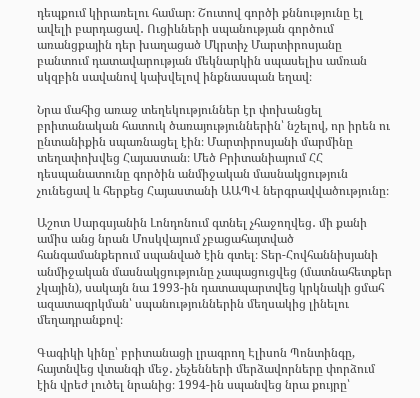դեպքում կիրառելու համար։ Շուտով գործի քննությունը էլ ավելի բարդացավ․ Ուցիևների սպանության գործում առանցքային դեր խաղացած Մկրտիչ Մարտիրոսյանը բանտում դատավարության մեկնարկին սպասելիս ամռան սկզբին սավանով կախվելով ինքնասպան եղավ։

Նրա մահից առաջ տեղեկություններ էր փոխանցել բրիտանական հատուկ ծառայություններին՝ նշելով, որ իրեն ու ընտանիքին սպառնացել էին։ Մարտիրոսյանի մարմինը տեղափոխվեց Հայաստան։ Մեծ Բրիտանիայում ՀՀ դեսպանատունը գործին անմիջական մասնակցություն չունեցավ և հերքեց Հայաստանի ԱԱՊՎ ներգրավվածությունը։

Աշոտ Սարգսյանին Լոնդոնում գտնել չհաջողվեց․ մի քանի ամիս անց նրան Մոսկվայում չբացահայտված հանգամանքերում սպանված էին գտել։ Տեր-Հովհաննիսյանի անմիջական մասնակցությունը չապացուցվեց (մատնահետքեր չկային), սակայն նա 1993-ին դատապարտվեց կրկնակի ցմահ ազատազրկման՝ սպանություններին մեղսակից լինելու մեղադրանքով։

Գագիկի կինը՝ բրիտանացի լրագրող Էլիսոն Պոնտինգը, հայտնվեց վտանգի մեջ․ չեչենների մերձավորները փորձում էին վրեժ լուծել նրանից։ 1994-ին սպանվեց նրա քույրը՝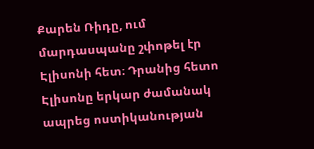Քարեն Ռիդը, ում մարդասպանը շփոթել էր Էլիսոնի հետ։ Դրանից հետո Էլիսոնը երկար ժամանակ ապրեց ոստիկանության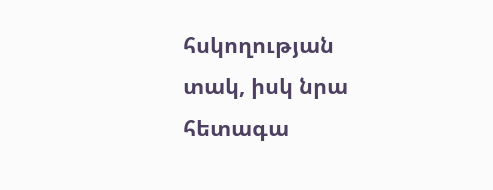հսկողության տակ, իսկ նրա հետագա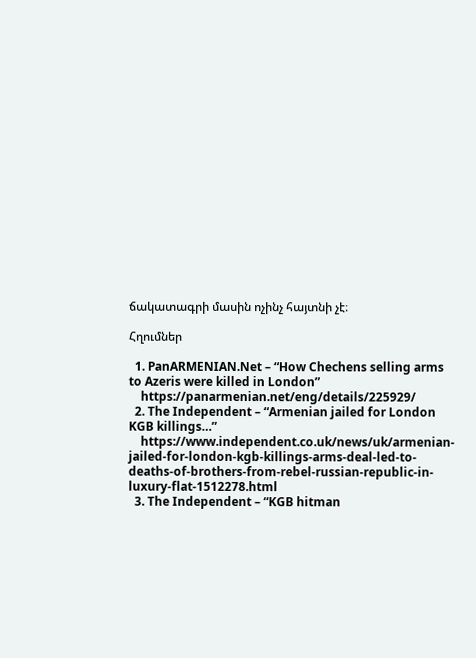ճակատագրի մասին ոչինչ հայտնի չէ։

Հղումներ

  1. PanARMENIAN.Net – “How Chechens selling arms to Azeris were killed in London”
    https://panarmenian.net/eng/details/225929/
  2. The Independent – “Armenian jailed for London KGB killings…”
    https://www.independent.co.uk/news/uk/armenian-jailed-for-london-kgb-killings-arms-deal-led-to-deaths-of-brothers-from-rebel-russian-republic-in-luxury-flat-1512278.html
  3. The Independent – “KGB hitman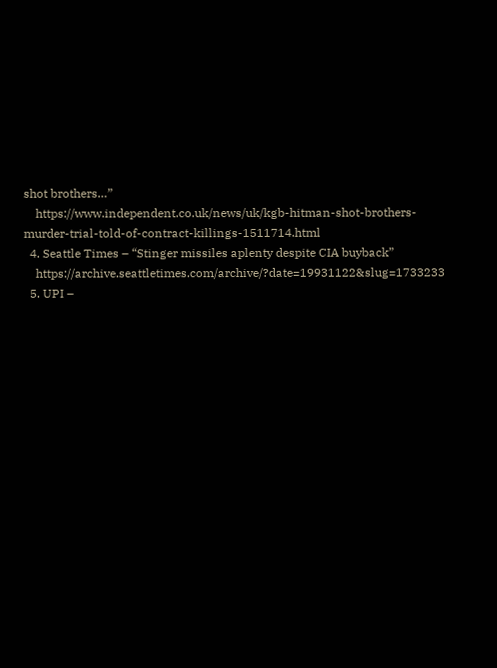shot brothers…”
    https://www.independent.co.uk/news/uk/kgb-hitman-shot-brothers-murder-trial-told-of-contract-killings-1511714.html
  4. Seattle Times – “Stinger missiles aplenty despite CIA buyback”
    https://archive.seattletimes.com/archive/?date=19931122&slug=1733233
  5. UPI –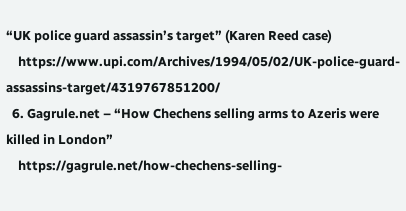“UK police guard assassin’s target” (Karen Reed case)
    https://www.upi.com/Archives/1994/05/02/UK-police-guard-assassins-target/4319767851200/
  6. Gagrule.net – “How Chechens selling arms to Azeris were killed in London”
    https://gagrule.net/how-chechens-selling-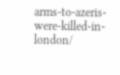arms-to-azeris-were-killed-in-london/